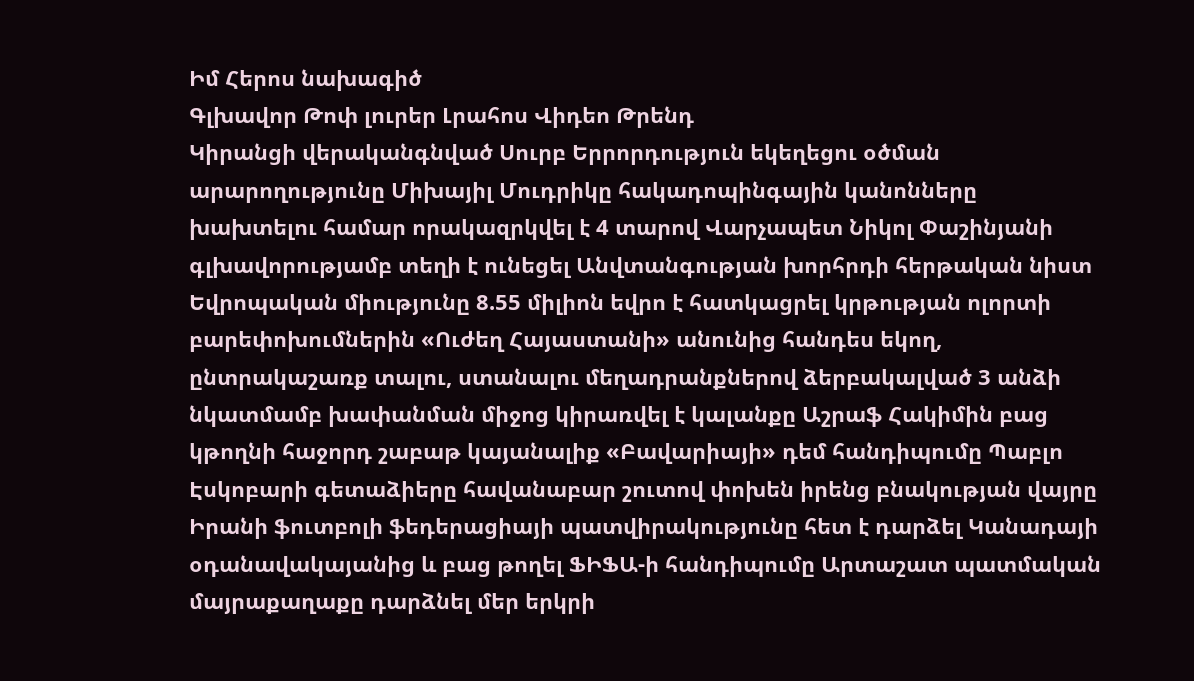Իմ Հերոս նախագիծ
Գլխավոր Թոփ լուրեր Լրահոս Վիդեո Թրենդ
Կիրանցի վերականգնված Սուրբ Երրորդություն եկեղեցու օծման արարողությունը Միխայիլ Մուդրիկը հակադոպինգային կանոնները խախտելու համար որակազրկվել է 4 տարով Վարչապետ Նիկոլ Փաշինյանի գլխավորությամբ տեղի է ունեցել Անվտանգության խորհրդի հերթական նիստ Եվրոպական միությունը 8.55 միլիոն եվրո է հատկացրել կրթության ոլորտի բարեփոխումներին «Ուժեղ Հայաստանի» անունից հանդես եկող, ընտրակաշառք տալու, ստանալու մեղադրանքներով ձերբակալված 3 անձի նկատմամբ խափանման միջոց կիրառվել է կալանքը Աշրաֆ Հակիմին բաց կթողնի հաջորդ շաբաթ կայանալիք «Բավարիայի» դեմ հանդիպումը Պաբլո Էսկոբարի գետաձիերը հավանաբար շուտով փոխեն իրենց բնակության վայրը Իրանի ֆուտբոլի ֆեդերացիայի պատվիրակությունը հետ է դարձել Կանադայի օդանավակայանից և բաց թողել ՖԻՖԱ-ի հանդիպումը Արտաշատ պատմական մայրաքաղաքը դարձնել մեր երկրի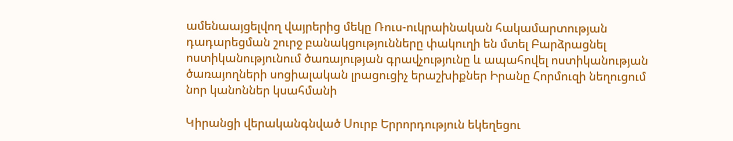ամենաայցելվող վայրերից մեկը Ռուս-ուկրաինական հակամարտության դադարեցման շուրջ բանակցությունները փակուղի են մտել Բարձրացնել ոստիկանությունում ծառայության գրավչությունը և ապահովել ոստիկանության ծառայողների սոցիալական լրացուցիչ երաշխիքներ Իրանը Հորմուզի նեղուցում նոր կանոններ կսահմանի

Կիրանցի վերականգնված Սուրբ Երրորդություն եկեղեցու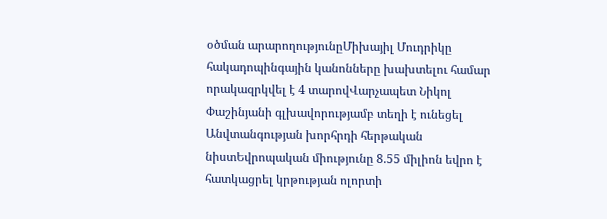օծման արարողությունըՄիխայիլ Մուդրիկը հակադոպինգային կանոնները խախտելու համար որակազրկվել է 4 տարովՎարչապետ Նիկոլ Փաշինյանի գլխավորությամբ տեղի է ունեցել Անվտանգության խորհրդի հերթական նիստԵվրոպական միությունը 8.55 միլիոն եվրո է հատկացրել կրթության ոլորտի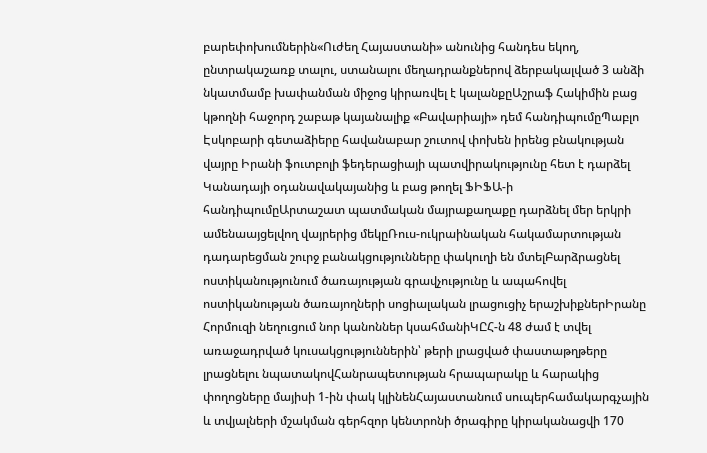բարեփոխումներին«Ուժեղ Հայաստանի» անունից հանդես եկող, ընտրակաշառք տալու, ստանալու մեղադրանքներով ձերբակալված 3 անձի նկատմամբ խափանման միջոց կիրառվել է կալանքըԱշրաֆ Հակիմին բաց կթողնի հաջորդ շաբաթ կայանալիք «Բավարիայի» դեմ հանդիպումըՊաբլո Էսկոբարի գետաձիերը հավանաբար շուտով փոխեն իրենց բնակության վայրը Իրանի ֆուտբոլի ֆեդերացիայի պատվիրակությունը հետ է դարձել Կանադայի օդանավակայանից և բաց թողել ՖԻՖԱ-ի հանդիպումըԱրտաշատ պատմական մայրաքաղաքը դարձնել մեր երկրի ամենաայցելվող վայրերից մեկըՌուս-ուկրաինական հակամարտության դադարեցման շուրջ բանակցությունները փակուղի են մտելԲարձրացնել ոստիկանությունում ծառայության գրավչությունը և ապահովել ոստիկանության ծառայողների սոցիալական լրացուցիչ երաշխիքներԻրանը Հորմուզի նեղուցում նոր կանոններ կսահմանիԿԸՀ-ն 48 ժամ է տվել առաջադրված կուսակցություններին՝ թերի լրացված փաստաթղթերը լրացնելու նպատակովՀանրապետության հրապարակը և հարակից փողոցները մայիսի 1-ին փակ կլինենՀայաստանում սուպերհամակարգչային և տվյալների մշակման գերհզոր կենտրոնի ծրագիրը կիրականացվի 170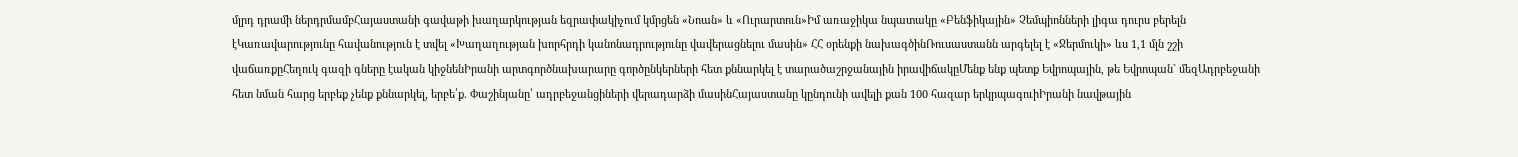մլրդ դրամի ներդրմամբՀայաստանի գավաթի խաղարկության եզրափակիչում կմրցեն «Նոան» և «Ուրարտուն»Իմ առաջիկա նպատակը «Բենֆիկային» Չեմպիոնների լիգա դուրս բերելն էԿառավարությունը հավանություն է տվել «Խաղաղության խորհրդի կանոնադրությունը վավերացնելու մասին» ՀՀ օրենքի նախագծինՌուսաստանն արգելել է «Ջերմուկի» ևս 1,1 մլն շշի վաճառքըՀեղուկ գազի գները էական կիջնենԻրանի արտգործնախարարը գործընկերների հետ քննարկել է տարածաշրջանային իրավիճակըՄենք ենք պետք Եվրոպային, թե Եվրոպան` մեզԱդրբեջանի հետ նման հարց երբեք չենք քննարկել, երբե՛ք. Փաշինյանը՝ ադրբեջանցիների վերադարձի մասինՀայաստանը կընդունի ավելի քան 100 հազար երկրպագուիԻրանի նավթային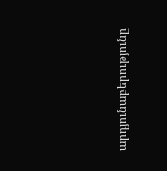արդյունաբերությունը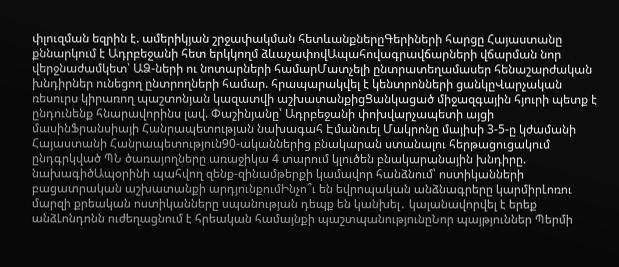փլուզման եզրին է. ամերիկյան շրջափակման հետևանքներըԳերիների հարցը Հայաստանը քննարկում է Ադրբեջանի հետ երկկողմ ձևաչափովԱպահովագրավճարների վճարման նոր վերջնաժամկետ՝ ԱՁ-ների ու նոտարների համարՄատչելի ընտրատեղամասեր հենաշարժական խնդիրներ ունեցող ընտրողների համար. հրապարակվել է կենտրոնների ցանկըՎարչական ռեսուրս կիրառող պաշտոնյան կազատվի աշխատանքիցՑանկացած միջազգային հյուրի պետք է ընդունենք հնարավորինս լավ. Փաշինյանը՝ Ադրբեջանի փոխվարչապետի այցի մասինՖրանսիայի Հանրապետության նախագահ Էմանուել Մակրոնը մայիսի 3-5-ը կժամանի Հայաստանի Հանրապետություն90-ականներից բնակարան ստանալու հերթացուցակում ընդգրկված ՊՆ ծառայողները առաջիկա 4 տարում կլուծեն բնակարանային խնդիրը. նախագիծԱպօրինի պահվող զենք-զինամթերքի կամավոր հանձնում՝ ոստիկանների բացատրական աշխատանքի արդյունքումԻնչո՞ւ են եվրոպական անձնագրերը կարմիրԼոռու մարզի քրեական ոստիկանները սպանության դեպք են կանխել․ կալանավորվել է երեք անձԼոնդոնն ուժեղացնում է հրեական համայնքի պաշտպանությունըՆոր պայթյուններ Պերմի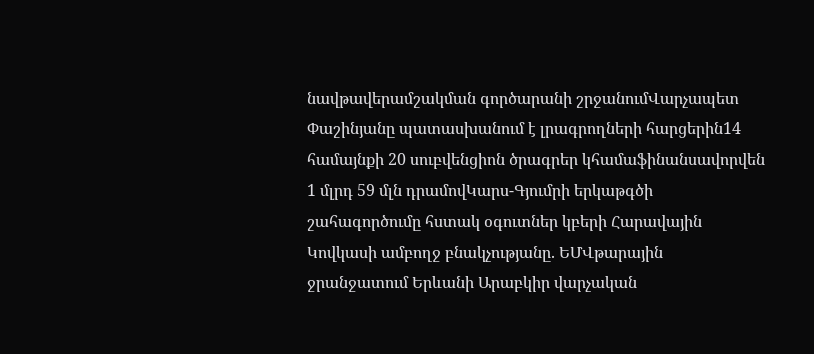նավթավերամշակման գործարանի շրջանումՎարչապետ Փաշինյանը պատասխանում է լրագրողների հարցերին14 համայնքի 20 սուբվենցիոն ծրագրեր կհամաֆինանսավորվեն 1 մլրդ 59 մլն դրամովԿարս-Գյումրի երկաթգծի շահագործումը հստակ օգուտներ կբերի Հարավային Կովկասի ամբողջ բնակչությանը. ԵՄՎթարային ջրանջատում Երևանի Արաբկիր վարչական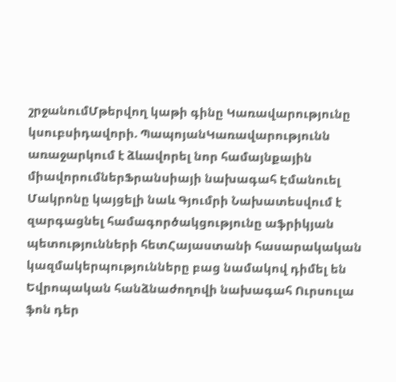շրջանումՄթերվող կաթի գինը Կառավարությունը կսուբսիդավորի. ՊապոյանԿառավարությունն առաջարկում է ձևավորել նոր համայնքային միավորումներՖրանսիայի նախագահ Էմանուել Մակրոնը կայցելի նաև Գյումրի Նախատեսվում է զարգացնել համագործակցությունը աֆրիկյան պետությունների հետՀայաստանի հասարակական կազմակերպությունները բաց նամակով դիմել են Եվրոպական հանձնաժողովի նախագահ Ուրսուլա ֆոն դեր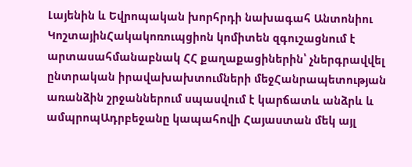Լայենին և Եվրոպական խորհրդի նախագահ Անտոնիու ԿոշտայինՀակակոռուպցիոն կոմիտեն զգուշացնում է արտասահմանաբնակ ՀՀ քաղաքացիներին՝ չներգրավվել ընտրական իրավախախտումների մեջՀանրապետության առանձին շրջաններում սպասվում է կարճատև անձրև և ամպրոպԱդրբեջանը կապահովի Հայաստան մեկ այլ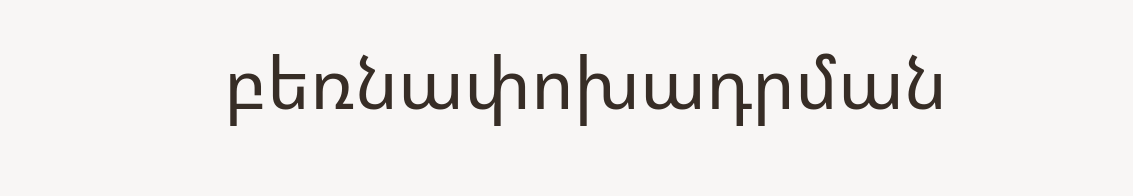բեռնափոխադրման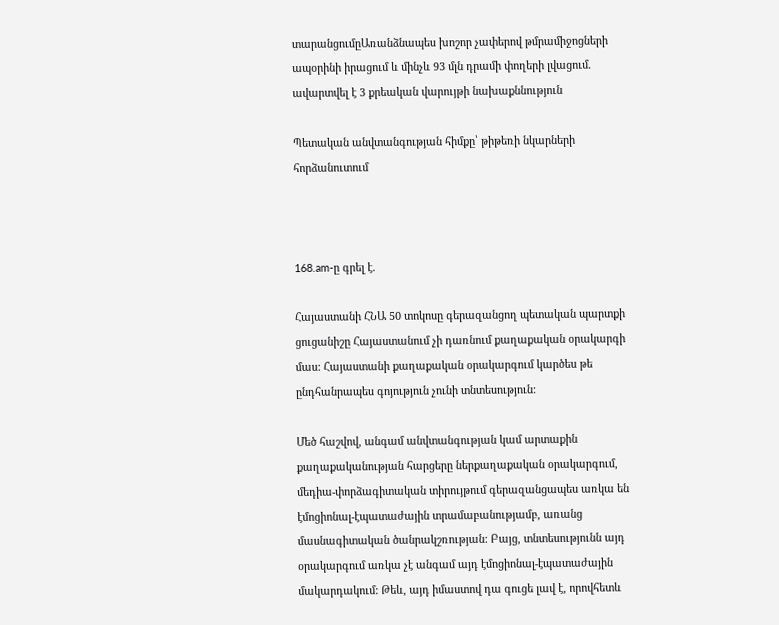տարանցումըԱռանձնապես խոշոր չափերով թմրամիջոցների ապօրինի իրացում և մինչև 93 մլն դրամի փողերի լվացում. ավարտվել է 3 քրեական վարույթի նախաքննություն

Պետական անվտանգության հիմքը՝ թիթեռի նկարների հորձանուտում



168.am-ը գրել է.

Հայաստանի ՀՆԱ 50 տոկոսը գերազանցող պետական պարտքի ցուցանիշը Հայաստանում չի դառնում քաղաքական օրակարգի մաս: Հայաստանի քաղաքական օրակարգում կարծես թե ընդհանրապես գոյություն չունի տնտեսություն:

Մեծ հաշվով, անգամ անվտանգության կամ արտաքին քաղաքականության հարցերը ներքաղաքական օրակարգում, մեդիա-փորձագիտական տիրույթում գերազանցապես առկա են էմոցիոնալ-էպատաժային տրամաբանությամբ, առանց մասնագիտական ծանրակշռության: Բայց, տնտեսությունն այդ օրակարգում առկա չէ անգամ այդ էմոցիոնալ-էպատաժային մակարդակում: Թեև, այդ իմաստով դա գուցե լավ է, որովհետև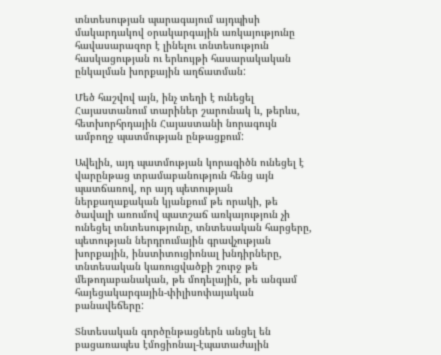տնտեսության պարագայում այդպիսի մակարդակով օրակարգային առկայությունը հավասարազոր է լինելու տնտեսություն հասկացության ու երևույթի հասարակական ընկալման խորքային աղճատման:

Մեծ հաշվով այն, ինչ տեղի է ունեցել Հայաստանում տարիներ շարունակ և, թերևս, հետխորհրդային Հայաստանի նորագույն ամբողջ պատմության ընթացքում:

Ավելին, այդ պատմության կորագիծն ունեցել է վարընթաց տրամաբանություն հենց այն պատճառով, որ այդ պետության ներքաղաքական կյանքում թե որակի, թե ծավալի առումով պատշաճ առկայություն չի ունեցել տնտեսությունը, տնտեսական հարցերը, պետության ներդրումային գրավչության խորքային, ինստիտուցիոնալ խնդիրները, տնտեսական կառուցվածքի շուրջ թե մեթոդաբանական, թե մոդելային, թե անգամ հայեցակարգային-փիլիսոփայական բանավեճերը:

Տնտեսական գործընթացներն անցել են բացառապես էմոցիոնալ-էպատաժային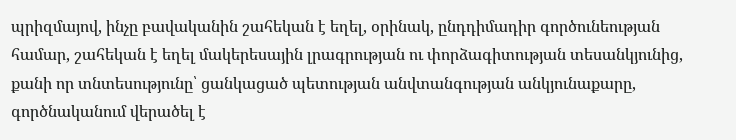պրիզմայով, ինչը բավականին շահեկան է եղել, օրինակ, ընդդիմադիր գործունեության համար, շահեկան է եղել մակերեսային լրագրության ու փորձագիտության տեսանկյունից, քանի որ տնտեսությունը՝ ցանկացած պետության անվտանգության անկյունաքարը, գործնականում վերածել է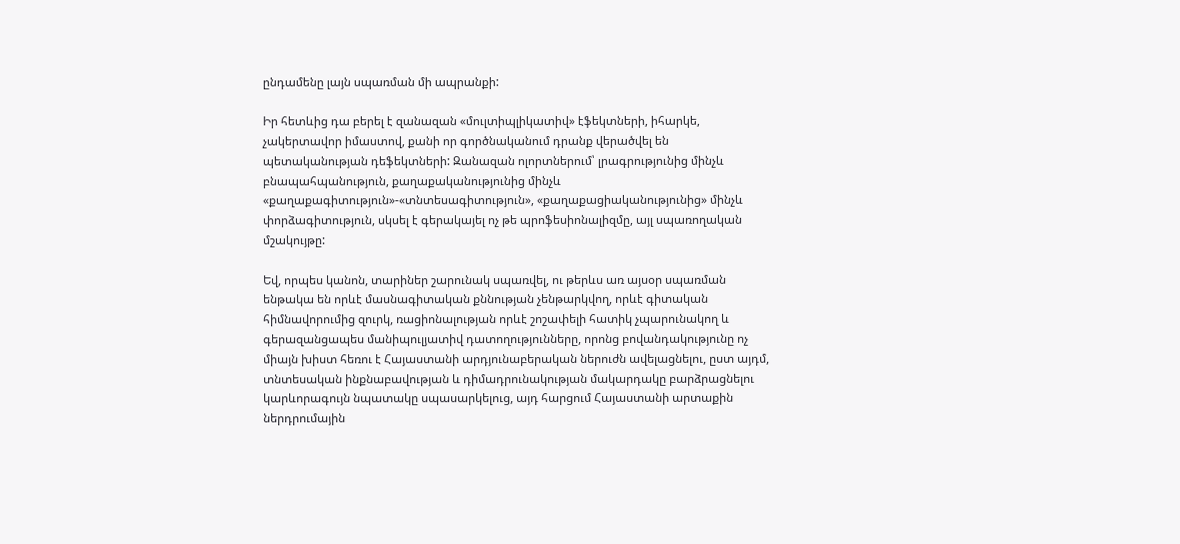ընդամենը լայն սպառման մի ապրանքի:

Իր հետևից դա բերել է զանազան «մուլտիպլիկատիվ» էֆեկտների, իհարկե, չակերտավոր իմաստով, քանի որ գործնականում դրանք վերածվել են պետականության դեֆեկտների: Զանազան ոլորտներում՝ լրագրությունից մինչև բնապահպանություն, քաղաքականությունից մինչև «քաղաքագիտություն»-«տնտեսագիտություն», «քաղաքացիականությունից» մինչև փորձագիտություն, սկսել է գերակայել ոչ թե պրոֆեսիոնալիզմը, այլ սպառողական մշակույթը:

Եվ, որպես կանոն, տարիներ շարունակ սպառվել, ու թերևս առ այսօր սպառման ենթակա են որևէ մասնագիտական քննության չենթարկվող, որևէ գիտական հիմնավորումից զուրկ, ռացիոնալության որևէ շոշափելի հատիկ չպարունակող և գերազանցապես մանիպուլյատիվ դատողությունները, որոնց բովանդակությունը ոչ միայն խիստ հեռու է Հայաստանի արդյունաբերական ներուժն ավելացնելու, ըստ այդմ, տնտեսական ինքնաբավության և դիմադրունակության մակարդակը բարձրացնելու կարևորագույն նպատակը սպասարկելուց, այդ հարցում Հայաստանի արտաքին ներդրումային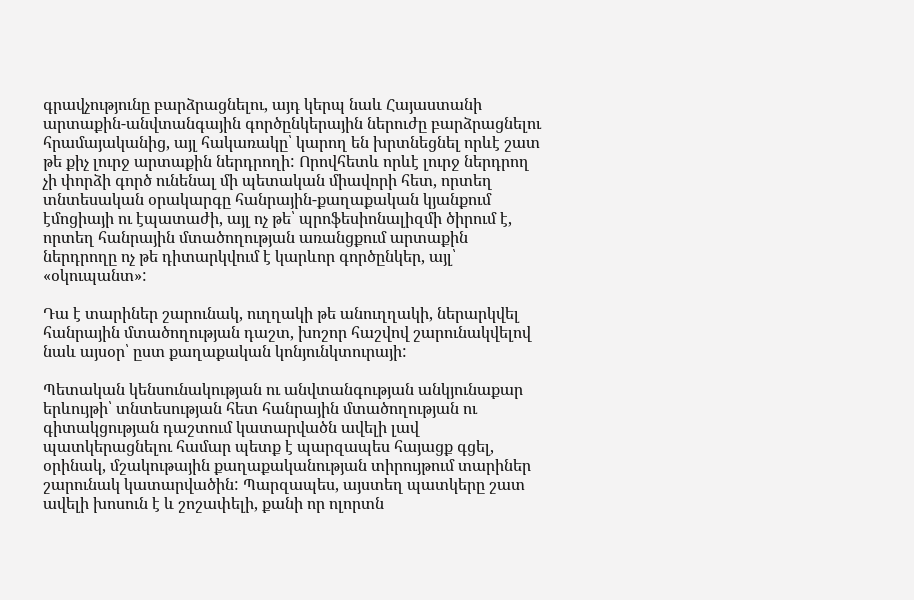գրավչությունը բարձրացնելու, այդ կերպ նաև Հայաստանի արտաքին-անվտանգային գործընկերային ներուժը բարձրացնելու հրամայականից, այլ հակառակը՝ կարող են խրտնեցնել որևէ շատ թե քիչ լուրջ արտաքին ներդրողի: Որովհետև որևէ լուրջ ներդրող չի փորձի գործ ունենալ մի պետական միավորի հետ, որտեղ տնտեսական օրակարգը հանրային-քաղաքական կյանքում էմոցիայի ու էպատաժի, այլ ոչ թե՝ պրոֆեսիոնալիզմի ծիրում է, որտեղ հանրային մտածողության առանցքում արտաքին ներդրողը ոչ թե դիտարկվում է կարևոր գործընկեր, այլ՝ «օկուպանտ»:

Դա է տարիներ շարունակ, ուղղակի թե անուղղակի, ներարկվել հանրային մտածողության դաշտ, խոշոր հաշվով շարունակվելով նաև այսօր՝ ըստ քաղաքական կոնյունկտուրայի:

Պետական կենսունակության ու անվտանգության անկյունաքար երևույթի՝ տնտեսության հետ հանրային մտածողության ու գիտակցության դաշտում կատարվածն ավելի լավ պատկերացնելու համար պետք է պարզապես հայացք գցել, օրինակ, մշակութային քաղաքականության տիրույթում տարիներ շարունակ կատարվածին: Պարզապես, այստեղ պատկերը շատ ավելի խոսուն է և շոշափելի, քանի որ ոլորտն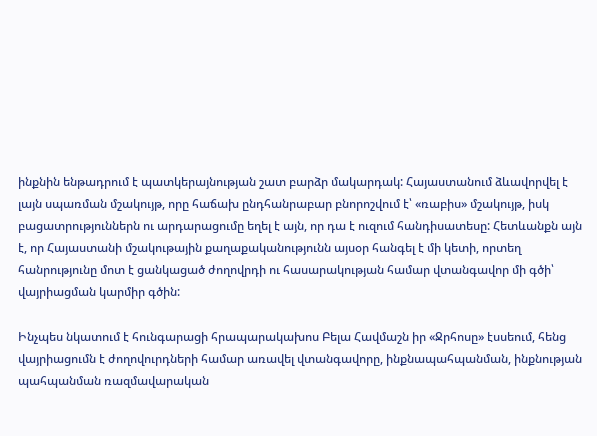ինքնին ենթադրում է պատկերայնության շատ բարձր մակարդակ: Հայաստանում ձևավորվել է լայն սպառման մշակույթ, որը հաճախ ընդհանրաբար բնորոշվում է՝ «ռաբիս» մշակույթ, իսկ բացատրություններն ու արդարացումը եղել է այն, որ դա է ուզում հանդիսատեսը: Հետևանքն այն է, որ Հայաստանի մշակութային քաղաքականությունն այսօր հանգել է մի կետի, որտեղ հանրությունը մոտ է ցանկացած ժողովրդի ու հասարակության համար վտանգավոր մի գծի՝ վայրիացման կարմիր գծին:

Ինչպես նկատում է հունգարացի հրապարակախոս Բելա Հավմաշն իր «Ջրհոսը» էսսեում, հենց վայրիացումն է ժողովուրդների համար առավել վտանգավորը, ինքնապահպանման, ինքնության պահպանման ռազմավարական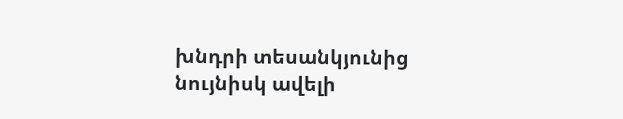խնդրի տեսանկյունից նույնիսկ ավելի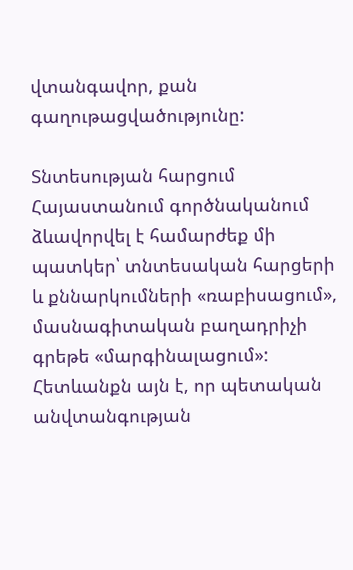վտանգավոր, քան գաղութացվածությունը:

Տնտեսության հարցում Հայաստանում գործնականում ձևավորվել է համարժեք մի պատկեր՝ տնտեսական հարցերի և քննարկումների «ռաբիսացում», մասնագիտական բաղադրիչի գրեթե «մարգինալացում»: Հետևանքն այն է, որ պետական անվտանգության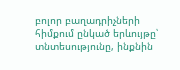բոլոր բաղադրիչների հիմքում ընկած երևույթը՝ տնտեսությունը, ինքնին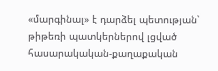«մարգինալ» է դարձել պետության՝ թիթեռի պատկերներով լցված հասարակական-քաղաքական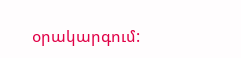օրակարգում: